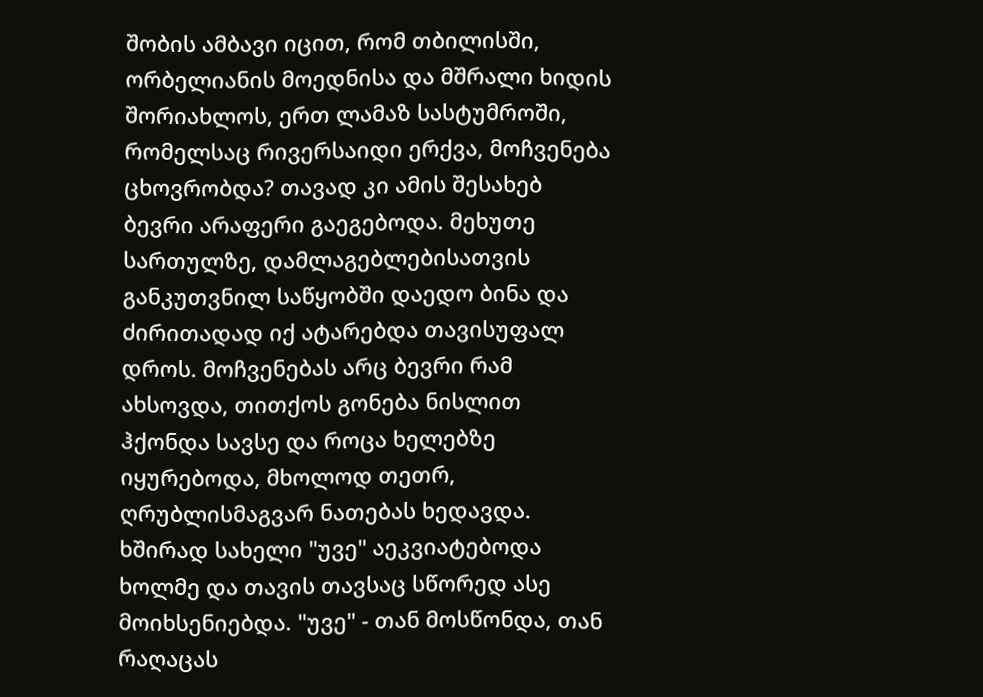შობის ამბავი იცით, რომ თბილისში, ორბელიანის მოედნისა და მშრალი ხიდის შორიახლოს, ერთ ლამაზ სასტუმროში, რომელსაც რივერსაიდი ერქვა, მოჩვენება ცხოვრობდა? თავად კი ამის შესახებ ბევრი არაფერი გაეგებოდა. მეხუთე სართულზე, დამლაგებლებისათვის განკუთვნილ საწყობში დაედო ბინა და ძირითადად იქ ატარებდა თავისუფალ დროს. მოჩვენებას არც ბევრი რამ ახსოვდა, თითქოს გონება ნისლით ჰქონდა სავსე და როცა ხელებზე იყურებოდა, მხოლოდ თეთრ, ღრუბლისმაგვარ ნათებას ხედავდა. ხშირად სახელი "უვე" აეკვიატებოდა ხოლმე და თავის თავსაც სწორედ ასე მოიხსენიებდა. "უვე" - თან მოსწონდა, თან რაღაცას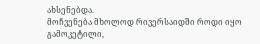ახსენებდა.
მოჩვენება მხოლოდ რივერსაიდში როდი იყო გამოკეტილი,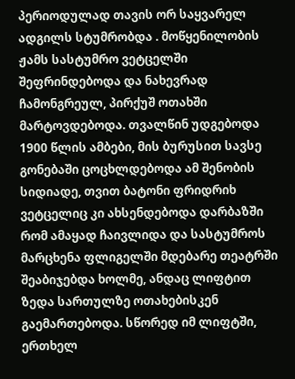პერიოდულად თავის ორ საყვარელ ადგილს სტუმრობდა . მოწყენილობის ჟამს სასტუმრო ვეტცელში შეფრინდებოდა და ნახევრად ჩამონგრეულ, პირქუშ ოთახში მარტოვდებოდა. თვალწინ უდგებოდა 1900 წლის ამბები, მის ბურუსით სავსე გონებაში ცოცხლდებოდა ამ შენობის სიდიადე, თვით ბატონი ფრიდრიხ ვეტცელიც კი ახსენდებოდა დარბაზში რომ ამაყად ჩაივლიდა და სასტუმროს მარცხენა ფლიგელში მდებარე თეატრში შეაბიჯებდა ხოლმე, ანდაც ლიფტით ზედა სართულზე ოთახებისკენ გაემართებოდა. სწორედ იმ ლიფტში, ერთხელ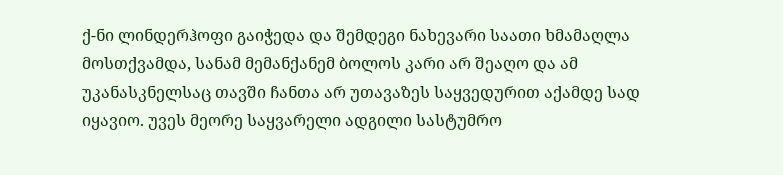ქ-ნი ლინდერჰოფი გაიჭედა და შემდეგი ნახევარი საათი ხმამაღლა მოსთქვამდა, სანამ მემანქანემ ბოლოს კარი არ შეაღო და ამ უკანასკნელსაც თავში ჩანთა არ უთავაზეს საყვედურით აქამდე სად იყავიო. უვეს მეორე საყვარელი ადგილი სასტუმრო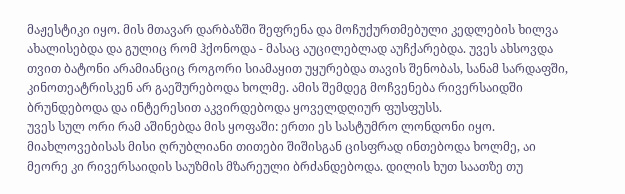მაჟესტიკი იყო. მის მთავარ დარბაზში შეფრენა და მოჩუქურთმებული კედლების ხილვა ახალისებდა და გულიც რომ ჰქონოდა - მასაც აუცილებლად აუჩქარებდა. უვეს ახსოვდა თვით ბატონი არამიანციც როგორი სიამაყით უყურებდა თავის შენობას, სანამ სარდაფში, კინოთეატრისკენ არ გაეშურებოდა ხოლმე. ამის შემდეგ მოჩვენება რივერსაიდში ბრუნდებოდა და ინტერესით აკვირდებოდა ყოველდღიურ ფუსფუსს.
უვეს სულ ორი რამ აშინებდა მის ყოფაში: ერთი ეს სასტუმრო ლონდონი იყო. მიახლოვებისას მისი ღრუბლიანი თითები შიშისგან ცისფრად ინთებოდა ხოლმე, აი მეორე კი რივერსაიდის საუზმის მზარეული ბრძანდებოდა. დილის ხუთ საათზე თუ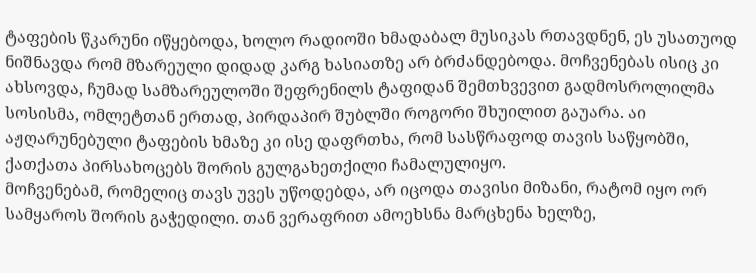ტაფების წკარუნი იწყებოდა, ხოლო რადიოში ხმადაბალ მუსიკას რთავდნენ, ეს უსათუოდ ნიშნავდა რომ მზარეული დიდად კარგ ხასიათზე არ ბრძანდებოდა. მოჩვენებას ისიც კი ახსოვდა, ჩუმად სამზარეულოში შეფრენილს ტაფიდან შემთხვევით გადმოსროლილმა სოსისმა, ომლეტთან ერთად, პირდაპირ შუბლში როგორი შხუილით გაუარა. აი აჟღარუნებული ტაფების ხმაზე კი ისე დაფრთხა, რომ სასწრაფოდ თავის საწყობში, ქათქათა პირსახოცებს შორის გულგახეთქილი ჩამალულიყო.
მოჩვენებამ, რომელიც თავს უვეს უწოდებდა, არ იცოდა თავისი მიზანი, რატომ იყო ორ სამყაროს შორის გაჭედილი. თან ვერაფრით ამოეხსნა მარცხენა ხელზე,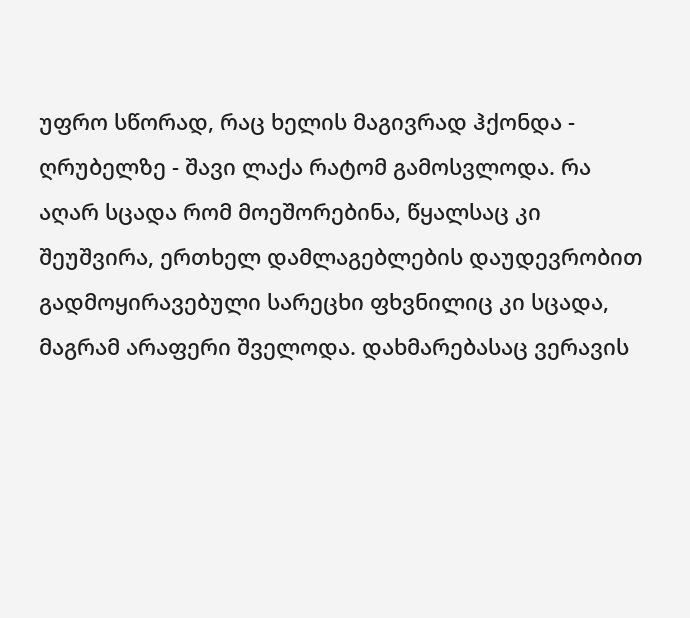უფრო სწორად, რაც ხელის მაგივრად ჰქონდა - ღრუბელზე - შავი ლაქა რატომ გამოსვლოდა. რა აღარ სცადა რომ მოეშორებინა, წყალსაც კი შეუშვირა, ერთხელ დამლაგებლების დაუდევრობით გადმოყირავებული სარეცხი ფხვნილიც კი სცადა, მაგრამ არაფერი შველოდა. დახმარებასაც ვერავის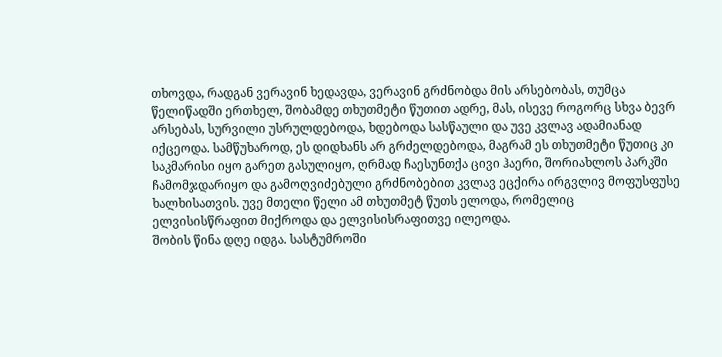თხოვდა, რადგან ვერავინ ხედავდა, ვერავინ გრძნობდა მის არსებობას, თუმცა წელიწადში ერთხელ, შობამდე თხუთმეტი წუთით ადრე, მას, ისევე როგორც სხვა ბევრ არსებას, სურვილი უსრულდებოდა, ხდებოდა სასწაული და უვე კვლავ ადამიანად იქცეოდა. სამწუხაროდ, ეს დიდხანს არ გრძელდებოდა, მაგრამ ეს თხუთმეტი წუთიც კი საკმარისი იყო გარეთ გასულიყო, ღრმად ჩაესუნთქა ცივი ჰაერი, შორიახლოს პარკში ჩამომჯდარიყო და გამოღვიძებული გრძნობებით კვლავ ეცქირა ირგვლივ მოფუსფუსე ხალხისათვის. უვე მთელი წელი ამ თხუთმეტ წუთს ელოდა, რომელიც ელვისისწრაფით მიქროდა და ელვისისრაფითვე ილეოდა.
შობის წინა დღე იდგა. სასტუმროში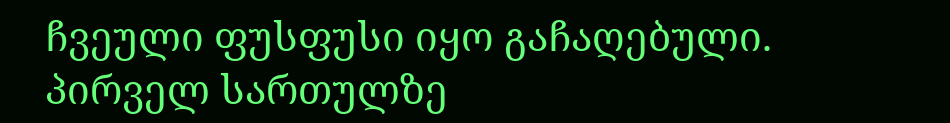ჩვეული ფუსფუსი იყო გაჩაღებული. პირველ სართულზე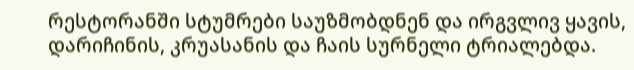რესტორანში სტუმრები საუზმობდნენ და ირგვლივ ყავის, დარიჩინის, კრუასანის და ჩაის სურნელი ტრიალებდა.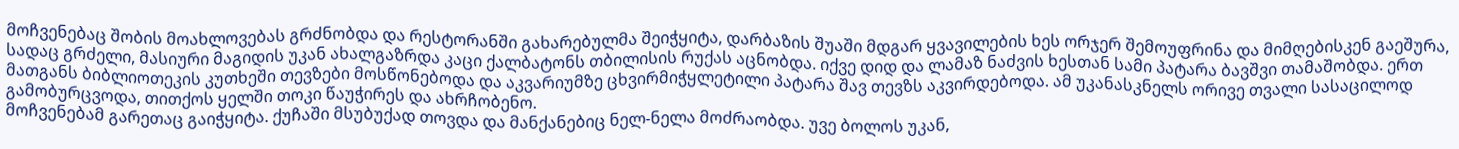მოჩვენებაც შობის მოახლოვებას გრძნობდა და რესტორანში გახარებულმა შეიჭყიტა, დარბაზის შუაში მდგარ ყვავილების ხეს ორჯერ შემოუფრინა და მიმღებისკენ გაეშურა, სადაც გრძელი, მასიური მაგიდის უკან ახალგაზრდა კაცი ქალბატონს თბილისის რუქას აცნობდა. იქვე დიდ და ლამაზ ნაძვის ხესთან სამი პატარა ბავშვი თამაშობდა. ერთ მათგანს ბიბლიოთეკის კუთხეში თევზები მოსწონებოდა და აკვარიუმზე ცხვირმიჭყლეტილი პატარა შავ თევზს აკვირდებოდა. ამ უკანასკნელს ორივე თვალი სასაცილოდ გამობურცვოდა, თითქოს ყელში თოკი წაუჭირეს და ახრჩობენო.
მოჩვენებამ გარეთაც გაიჭყიტა. ქუჩაში მსუბუქად თოვდა და მანქანებიც ნელ-ნელა მოძრაობდა. უვე ბოლოს უკან,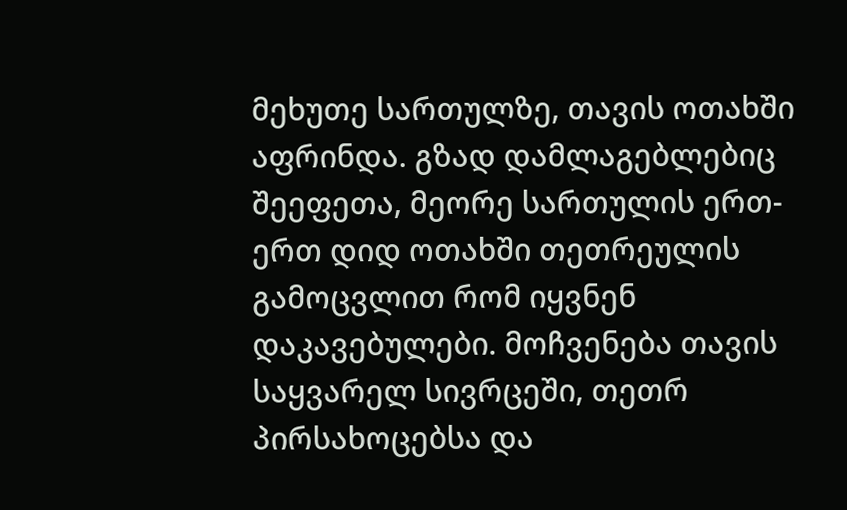მეხუთე სართულზე, თავის ოთახში აფრინდა. გზად დამლაგებლებიც შეეფეთა, მეორე სართულის ერთ-ერთ დიდ ოთახში თეთრეულის გამოცვლით რომ იყვნენ დაკავებულები. მოჩვენება თავის საყვარელ სივრცეში, თეთრ პირსახოცებსა და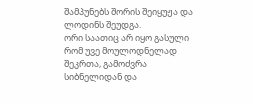შამპუნებს შორის შეიყუჟა და ლოდინს შეუდგა.
ორი საათიც არ იყო გასული რომ უვე მოულოდნელად შეკრთა, გამოძვრა სიბნელიდან და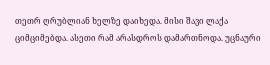თეთრ ღრუბლიან ხელზე დაიხედა. მისი შავი ლაქა ციმციმებდა. ასეთი რამ არასდროს დამართნოდა. უცნაური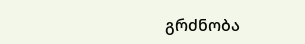გრძნობა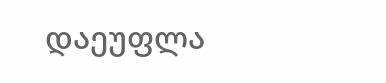დაეუფლა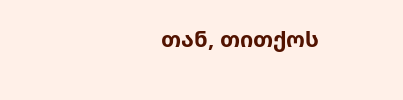თან, თითქოს